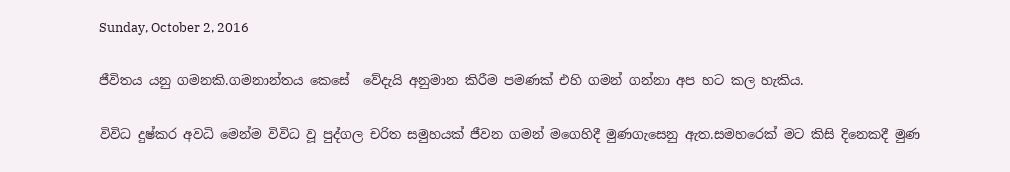Sunday, October 2, 2016

ජීවිතය යනු ගමනකි.ගමනාන්තය කෙසේ  වේදැයි අනුමාන කිරීම පමණක් එහි ගමන් ගන්නා අප හට කල හැකිය.

විවිධ දුෂ්කර අවධි මෙන්ම විවිධ වූ පුද්ගල චරිත සමුහයක් ජීවන ගමන් මගෙහිදී මුණගැසෙනු ඇත.සමහරෙක් මට කිසි දිනෙකදී මුණ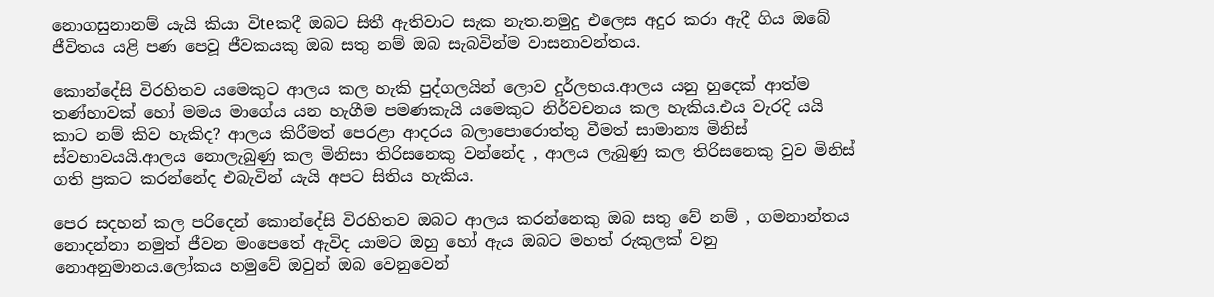නොගසුනානම් යැයි කියා විteකදී ඔබට සිතී ඇතිවාට සැක නැත.නමුදු එලෙස අදුර කරා ඇදී ගිය ඔබේ ජීවිතය යළි පණ පෙවූ ජීවකයකු ඔබ සතු නම් ඔබ සැබවින්ම වාසනාවන්තය.

කොන්දේසි විරහිතව යමෙකුට ආලය කල හැකි පුද්ගලයින් ලොව දුර්ලභය.ආලය යනු හුදෙක් ආත්ම තණ්හාවක් හෝ මමය මාගේය යන හැගීම පමණකැයි යමෙකුට නිර්වචනය කල හැකිය.එය වැරදි යයි කාට නම් කිව හැකිද? ආලය කිරීමත් පෙරළා ආදරය බලාපොරොත්තු වීමත් සාමාන්‍ය මිනිස් ස්වභාවයයි.ආලය නොලැබුණු කල මිනිසා තිරිසනෙකු වන්නේද , ආලය ලැබුණු කල තිරිසනෙකු වුව මිනිස් ගති ප්‍රකට කරන්නේද එබැවින් යැයි අපට සිතිය හැකිය.

පෙර සදහන් කල පරිදෙන් කොන්දේසි විරහිතව ඔබට ආලය කරන්නෙකු ඔබ සතු වේ නම් , ගමනාන්තය නොදන්නා නමුත් ජීවන මංපෙතේ ඇවිද යාමට ඔහු හෝ ඇය ඔබට මහත් රුකුලක් වනු නොඅනුමානය.ලෝකය හමුවේ ඔවුන් ඔබ වෙනුවෙන්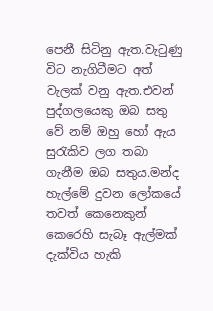පෙනී සිටිනු ඇත.වැටුණු විට නැගිටීමට අත් වැලක් වනු ඇත.එවන් පුද්ගලයෙකු ඔබ සතු වේ නම් ඔහු හෝ ඇය සුරැකිව ලග තබා ගැනීම ඔබ සතුය.මන්ද හැල්මේ දුවන ලෝකයේ තවත් කෙනෙකුන් කෙරෙහි සැබෑ ඇල්මක් දැක්විය හැකි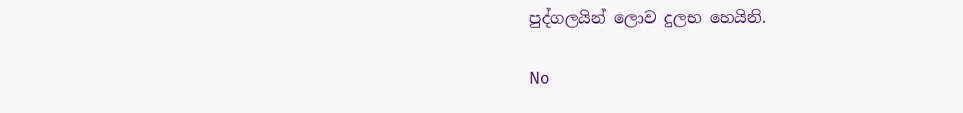පුද්ගලයින් ලොව දුලභ හෙයිනි.

No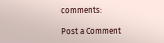comments:

Post a Comment